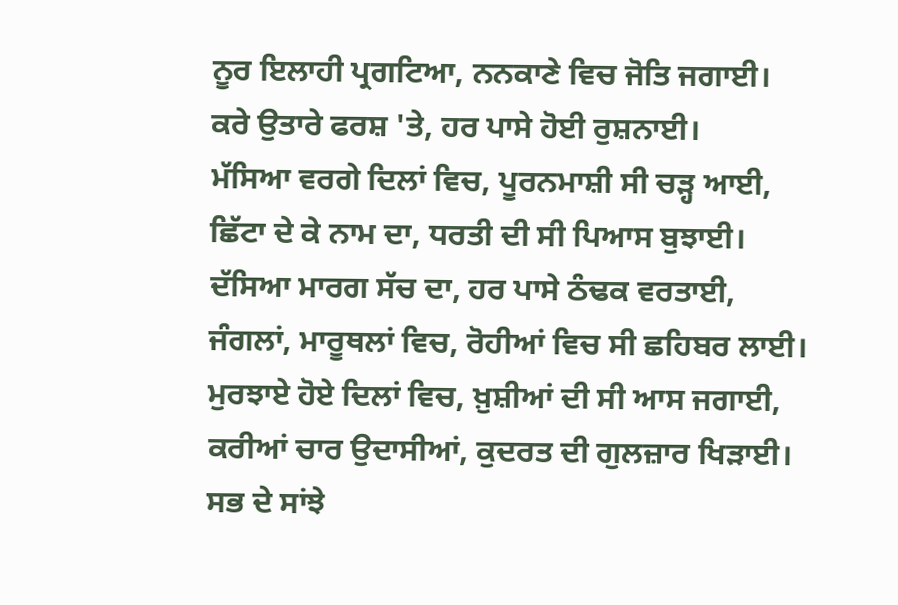ਨੂਰ ਇਲਾਹੀ ਪ੍ਰਗਟਿਆ, ਨਨਕਾਣੇ ਵਿਚ ਜੋਤਿ ਜਗਾਈ।
ਕਰੇ ਉਤਾਰੇ ਫਰਸ਼ 'ਤੇ, ਹਰ ਪਾਸੇ ਹੋਈ ਰੁਸ਼ਨਾਈ।
ਮੱਸਿਆ ਵਰਗੇ ਦਿਲਾਂ ਵਿਚ, ਪੂਰਨਮਾਸ਼ੀ ਸੀ ਚੜ੍ਹ ਆਈ,
ਛਿੱਟਾ ਦੇ ਕੇ ਨਾਮ ਦਾ, ਧਰਤੀ ਦੀ ਸੀ ਪਿਆਸ ਬੁਝਾਈ।
ਦੱਸਿਆ ਮਾਰਗ ਸੱਚ ਦਾ, ਹਰ ਪਾਸੇ ਠੰਢਕ ਵਰਤਾਈ,
ਜੰਗਲਾਂ, ਮਾਰੂਥਲਾਂ ਵਿਚ, ਰੋਹੀਆਂ ਵਿਚ ਸੀ ਛਹਿਬਰ ਲਾਈ।
ਮੁਰਝਾਏ ਹੋਏ ਦਿਲਾਂ ਵਿਚ, ਖ਼ੁਸ਼ੀਆਂ ਦੀ ਸੀ ਆਸ ਜਗਾਈ,
ਕਰੀਆਂ ਚਾਰ ਉਦਾਸੀਆਂ, ਕੁਦਰਤ ਦੀ ਗੁਲਜ਼ਾਰ ਖਿੜਾਈ।
ਸਭ ਦੇ ਸਾਂਝੇ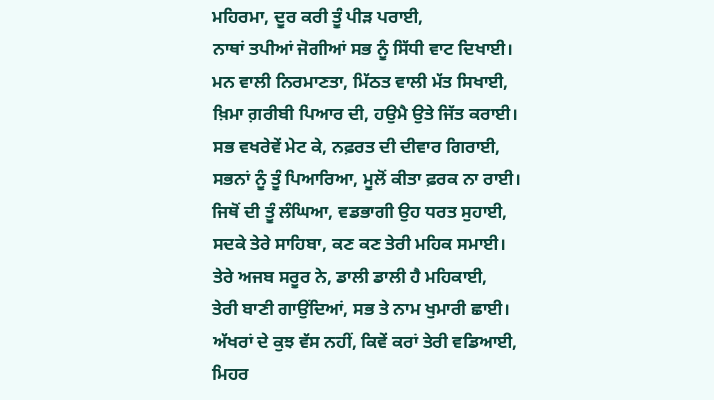ਮਹਿਰਮਾ, ਦੂਰ ਕਰੀ ਤੂੰ ਪੀੜ ਪਰਾਈ,
ਨਾਥਾਂ ਤਪੀਆਂ ਜੋਗੀਆਂ ਸਭ ਨੂੰ ਸਿੱਧੀ ਵਾਟ ਦਿਖਾਈ।
ਮਨ ਵਾਲੀ ਨਿਰਮਾਣਤਾ, ਮਿੱਠਤ ਵਾਲੀ ਮੱਤ ਸਿਖਾਈ,
ਖ਼ਿਮਾ ਗ਼ਰੀਬੀ ਪਿਆਰ ਦੀ, ਹਉਮੈ ਉਤੇ ਜਿੱਤ ਕਰਾਈ।
ਸਭ ਵਖਰੇਵੇਂ ਮੇਟ ਕੇ, ਨਫ਼ਰਤ ਦੀ ਦੀਵਾਰ ਗਿਰਾਈ,
ਸਭਨਾਂ ਨੂੰ ਤੂੰ ਪਿਆਰਿਆ, ਮੂਲੋਂ ਕੀਤਾ ਫ਼ਰਕ ਨਾ ਰਾਈ।
ਜਿਥੋਂ ਦੀ ਤੂੰ ਲੰਘਿਆ, ਵਡਭਾਗੀ ਉਹ ਧਰਤ ਸੁਹਾਈ,
ਸਦਕੇ ਤੇਰੇ ਸਾਹਿਬਾ, ਕਣ ਕਣ ਤੇਰੀ ਮਹਿਕ ਸਮਾਈ।
ਤੇਰੇ ਅਜਬ ਸਰੂਰ ਨੇ, ਡਾਲੀ ਡਾਲੀ ਹੈ ਮਹਿਕਾਈ,
ਤੇਰੀ ਬਾਣੀ ਗਾਉਂਦਿਆਂ, ਸਭ ਤੇ ਨਾਮ ਖੁਮਾਰੀ ਛਾਈ।
ਅੱਖਰਾਂ ਦੇ ਕੁਝ ਵੱਸ ਨਹੀਂ, ਕਿਵੇਂ ਕਰਾਂ ਤੇਰੀ ਵਡਿਆਈ,
ਮਿਹਰ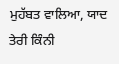ਮੁਹੱਬਤ ਵਾਲਿਆ, ਯਾਦ ਤੇਰੀ ਕਿੰਨੀ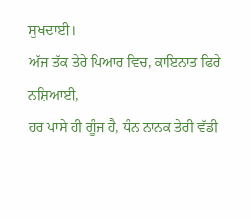ਸੁਖਦਾਈ।
ਅੱਜ ਤੱਕ ਤੇਰੇ ਪਿਆਰ ਵਿਚ, ਕਾਇਨਾਤ ਫਿਰੇ ਨਸ਼ਿਆਈ,
ਹਰ ਪਾਸੇ ਹੀ ਗੂੰਜ ਹੈ, ਧੰਨ ਨਾਨਕ ਤੇਰੀ ਵੱਡੀ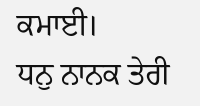ਕਮਾਈ।
ਧਨੁ ਨਾਨਕ ਤੇਰੀ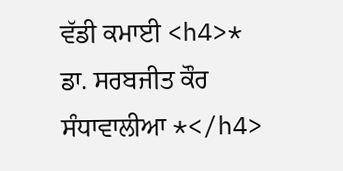ਵੱਡੀ ਕਮਾਈ <h4>* ਡਾ. ਸਰਬਜੀਤ ਕੌਰ ਸੰਧਾਵਾਲੀਆ *</h4>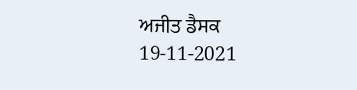ਅਜੀਤ ਡੈਸਕ
19-11-2021